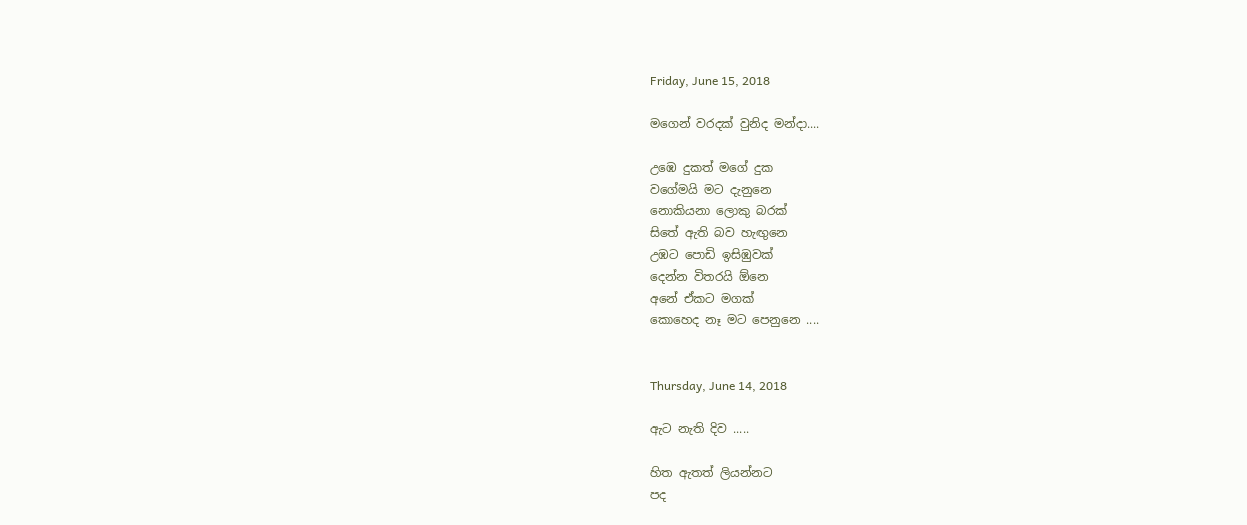Friday, June 15, 2018

මගෙන් වරදක් වුනිද මන්දා....

උඹෙ දුකත් මගේ දුක
වගේමයි මට දැනුනෙ
නොකියනා ලොකු බරක්
සිතේ ඇති බව හැඟුනෙ
උඹට පොඩි ඉසිඹුවක්
දෙන්න විතරයි ඕනෙ
අනේ ඒකට මගක්
කොහෙද නෑ මට පෙනුනෙ ....


Thursday, June 14, 2018

ඇට නැති දිව .....

හිත ඇතත් ලියන්නට
පද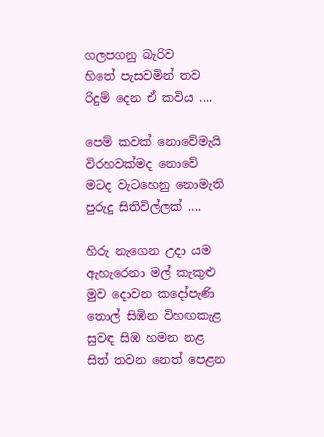ගලපගනු බැරිව
හිතේ පැසවමින් තව
රිදුම් දෙන ඒ කවිය ....

පෙම් කවක් නොවේමැයි
විරහවක්මද නොවේ
මටද වැටහෙනු නොමැති
පුරුදු සිතිවිල්ලක් ....

හිරු නැගෙන උදා යම
ඇහැරෙනා මල් කැකුළු
මුව දොවන කදෝපැණි
තොල් සිඹින විහඟකැළ
සුවඳ සිඹ හමන නළ
සිත් තවන නෙත් පෙළන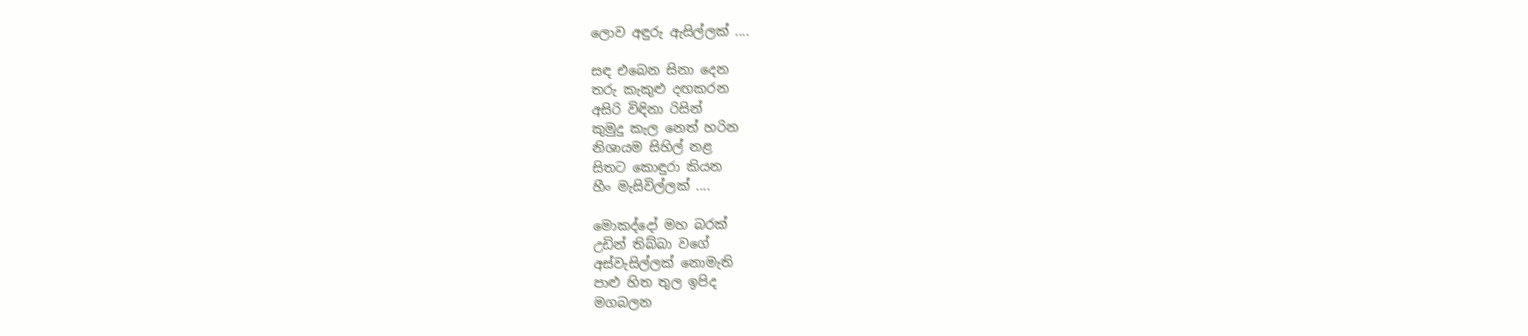ලොව අඳුරු ඇසිල්ලක් ....

සඳ එබෙන සිනා දෙන
තරු කැකුළු දඟකරන
අසිරි විඳිනා රිසින්
කුමුදු කැල නෙත් හරින
නිශායම සිහිල් නළ
සිතට කොඳුරා කියන
හීං මැසිවිල්ලක් ....

මොකද්දෝ මහ බරක්
උඩින් තිබ්බා වගේ
අස්වැසිල්ලක් නොමැති
පාළු හිත තුල ඉපිද
මගබලන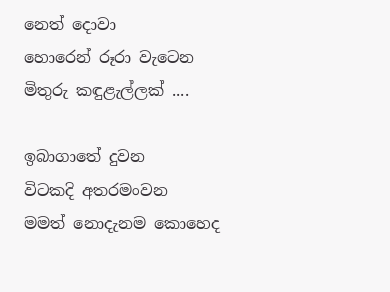නෙත් දොවා
හොරෙන් රූරා වැටෙන
මිතුරු කඳුළැල්ලක් ....

ඉබාගාතේ දුවන
විටකදි අතරමංවන
මමත් නොදැනම කොහෙද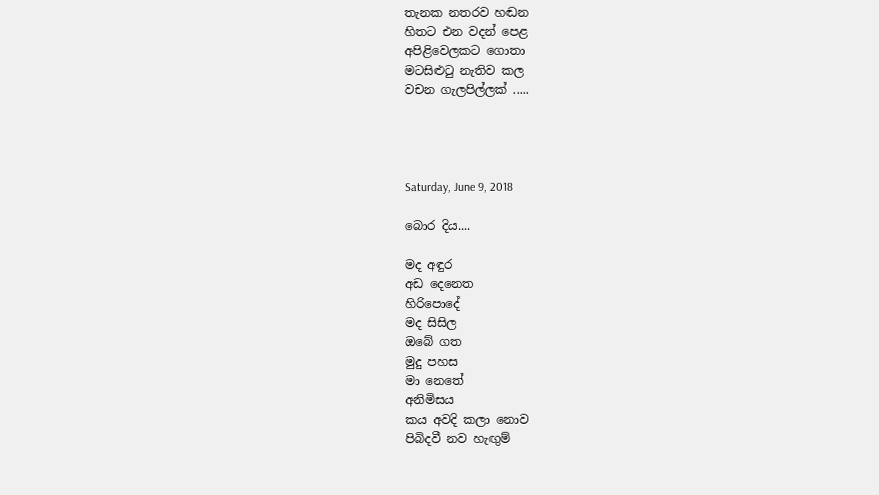තැනක නතරව හඬන
හිතට එන වදන් පෙළ
අපිළිවෙලකට ගොතා
මටසිළුටු නැතිව කල
වචන ගැලපිල්ලක් .....




Saturday, June 9, 2018

බොර දිය....

මද අඳුර
අඩ දෙනෙත
හිරිපොදේ
මද සිසිල
ඔබේ ගත
මුදු පහස
මා නෙතේ
අනිමිසය
කය අවදි කලා නොව
පිබිදවී නව හැඟුම්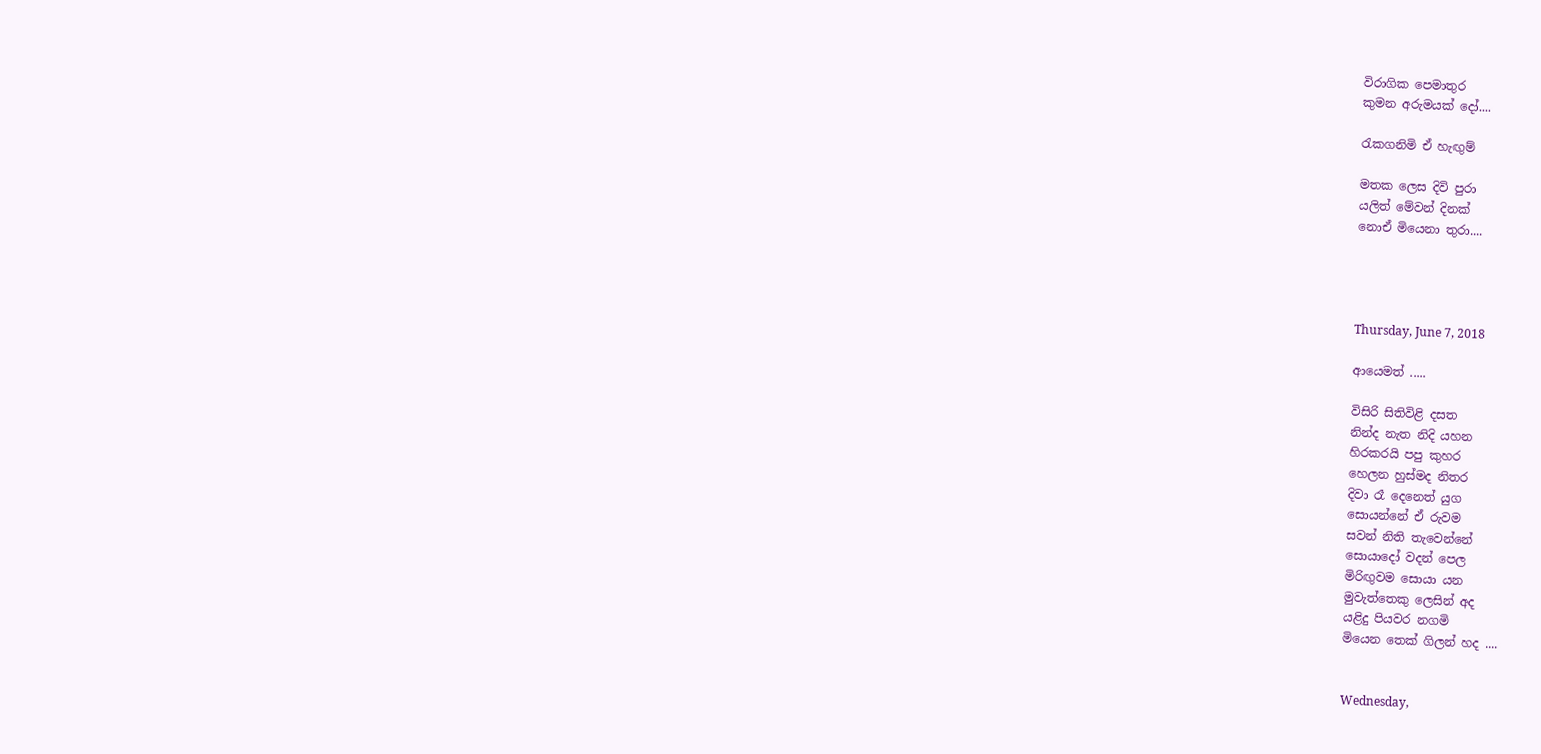විරාගික පෙමාතුර
කුමන අරුමයක් දෝ....

රැකගනිමි ඒ හැඟුම්

මතක ලෙස දිවි පුරා
යලිත් මේවන් දිනක්
නොඒ මියෙනා තුරා....




Thursday, June 7, 2018

ආයෙමත් .....

විසිරි සිතිවිළි දසත
නින්ද නැත නිදි යහන
හිරකරයි පපු කුහර
හෙලන හුස්මද නිතර
දිවා රෑ දෙනෙත් යුග
සොයන්නේ ඒ රුවම
සවන් නිති තැවෙන්නේ
සොයාදෝ වදන් පෙල
මිරිඟුවම සොයා යන
මුවැත්තෙකු ලෙසින් අද
යළිදු පියවර නගමි
මියෙන තෙක් ගිලන් හද ....


Wednesday,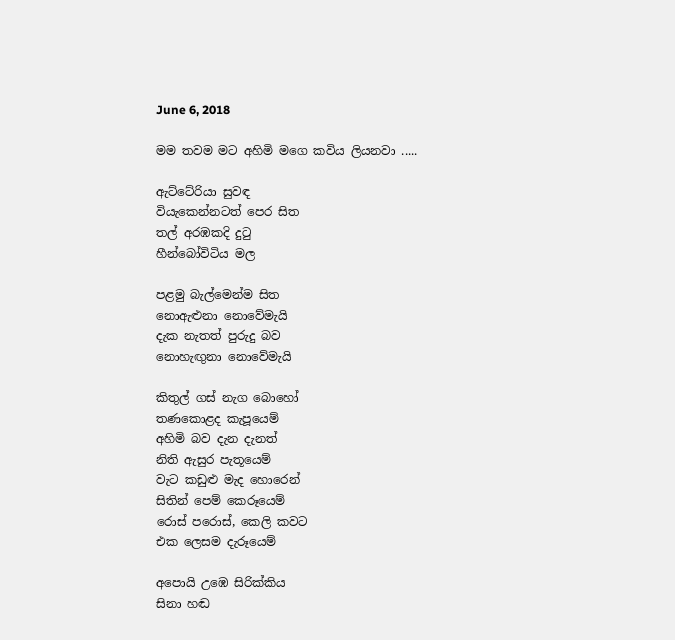June 6, 2018

මම තවම මට අහිමි මගෙ කවිය ලියනවා .....

ඇට්ටේරියා සුවඳ
වියැකෙන්නටත් පෙර සිත
තල් අරඹකදි දුටු
හීන්බෝවිටිය මල

පළමු බැල්මෙන්ම සිත
නොඇළුනා නොවේමැයි
දැක නැතත් පුරුදු බව
නොහැඟුනා නොවේමැයි

කිතුල් ගස් නැග බොහෝ
තණකොළද කැපූයෙම්
අහිමි බව දැන දැනත්
නිති ඇසුර පැතූයෙම්
වැට කඩුළු මැද හොරෙන්
සිතින් පෙම් කෙරූයෙම්
රොස් පරොස්, කෙලි කවට
එක ලෙසම දැරූයෙම්

අපොයි උඹෙ සිරික්කිය
සිනා හඬ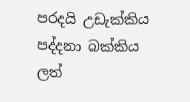පරදයි උඩැක්කිය
පද්දනා බක්කිය
ලත්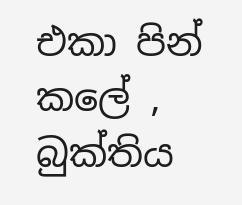එකා පින් කලේ , බුක්තිය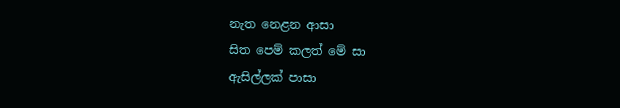නැත නෙළන ආසා
සිත පෙම් කලත් මේ සා
ඇසිල්ලක් පාසා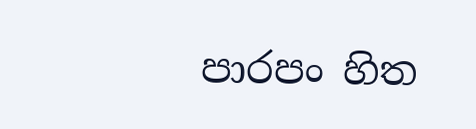පාරපං හිත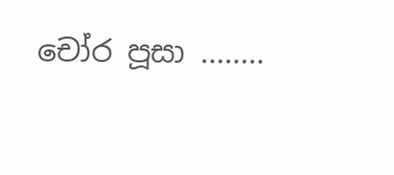චෝර පූසා ........